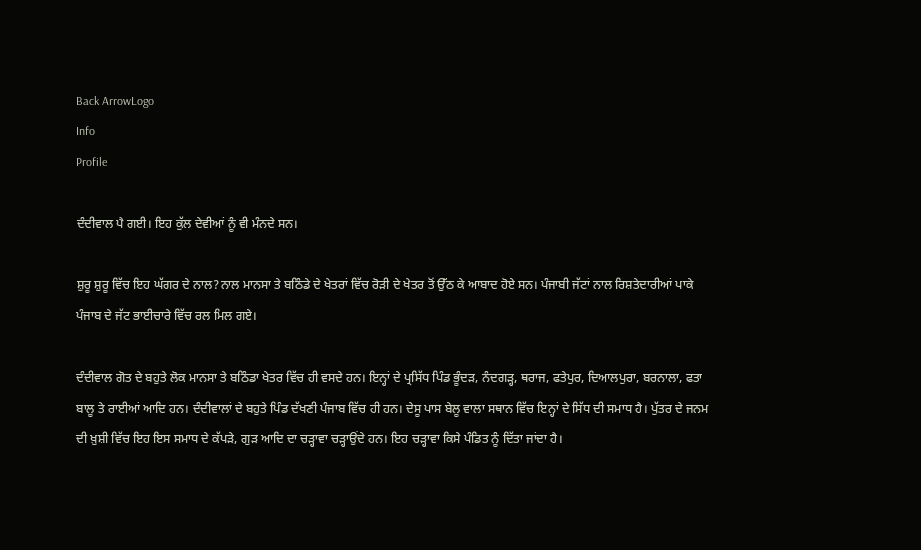Back ArrowLogo
Info
Profile

ਦੰਦੀਵਾਲ ਪੈ ਗਈ। ਇਹ ਕੁੱਲ ਦੇਵੀਆਂ ਨੂੰ ਵੀ ਮੰਨਦੇ ਸਨ।

ਸ਼ੁਰੂ ਸ਼ੁਰੂ ਵਿੱਚ ਇਹ ਘੱਗਰ ਦੇ ਨਾਲ?ਨਾਲ ਮਾਨਸਾ ਤੇ ਬਠਿੰਡੇ ਦੇ ਖੇਤਰਾਂ ਵਿੱਚ ਰੋੜੀ ਦੇ ਖੇਤਰ ਤੋਂ ਉੱਠ ਕੇ ਆਬਾਦ ਹੋਏ ਸਨ। ਪੰਜਾਬੀ ਜੱਟਾਂ ਨਾਲ ਰਿਸ਼ਤੇਦਾਰੀਆਂ ਪਾਕੇ ਪੰਜਾਬ ਦੇ ਜੱਟ ਭਾਈਚਾਰੇ ਵਿੱਚ ਰਲ ਮਿਲ ਗਏ।

ਦੰਦੀਵਾਲ ਗੋਤ ਦੇ ਬਹੁਤੇ ਲੋਕ ਮਾਨਸਾ ਤੇ ਬਠਿੰਡਾ ਖੇਤਰ ਵਿੱਚ ਹੀ ਵਸਦੇ ਹਨ। ਇਨ੍ਹਾਂ ਦੇ ਪ੍ਰਸਿੱਧ ਪਿੰਡ ਭੂੰਦੜ, ਨੰਦਗੜ੍ਹ, ਥਰਾਜ, ਫਤੇਪੁਰ, ਦਿਆਲਪੁਰਾ, ਬਰਨਾਲਾ, ਫਤਾ ਬਾਲੂ ਤੇ ਰਾਈਆਂ ਆਦਿ ਹਨ। ਦੰਦੀਵਾਲਾਂ ਦੇ ਬਹੁਤੇ ਪਿੰਡ ਦੱਖਣੀ ਪੰਜਾਬ ਵਿੱਚ ਹੀ ਹਨ। ਦੇਸੂ ਪਾਸ ਬੇਲੂ ਵਾਲਾ ਸਥਾਨ ਵਿੱਚ ਇਨ੍ਹਾਂ ਦੇ ਸਿੱਧ ਦੀ ਸਮਾਧ ਹੈ। ਪੁੱਤਰ ਦੇ ਜਨਮ ਦੀ ਖ਼ੁਸ਼ੀ ਵਿੱਚ ਇਹ ਇਸ ਸਮਾਧ ਦੇ ਕੱਪੜੇ, ਗੁੜ ਆਦਿ ਦਾ ਚੜ੍ਹਾਵਾ ਚੜ੍ਹਾਉਂਦੇ ਹਨ। ਇਹ ਚੜ੍ਹਾਵਾ ਕਿਸੇ ਪੰਡਿਤ ਨੂੰ ਦਿੱਤਾ ਜਾਂਦਾ ਹੈ।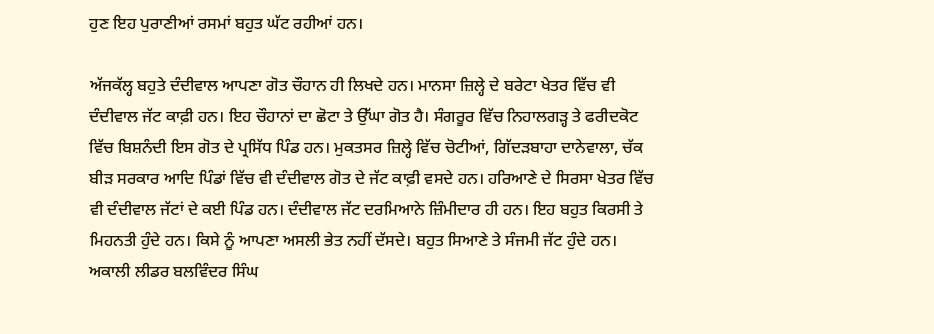ਹੁਣ ਇਹ ਪੁਰਾਣੀਆਂ ਰਸਮਾਂ ਬਹੁਤ ਘੱਟ ਰਹੀਆਂ ਹਨ।

ਅੱਜਕੱਲ੍ਹ ਬਹੁਤੇ ਦੰਦੀਵਾਲ ਆਪਣਾ ਗੋਤ ਚੌਹਾਨ ਹੀ ਲਿਖਦੇ ਹਨ। ਮਾਨਸਾ ਜ਼ਿਲ੍ਹੇ ਦੇ ਬਰੇਟਾ ਖੇਤਰ ਵਿੱਚ ਵੀ ਦੰਦੀਵਾਲ ਜੱਟ ਕਾਫ਼ੀ ਹਨ। ਇਹ ਚੌਹਾਨਾਂ ਦਾ ਛੋਟਾ ਤੇ ਉੱਘਾ ਗੋਤ ਹੈ। ਸੰਗਰੂਰ ਵਿੱਚ ਨਿਹਾਲਗੜ੍ਹ ਤੇ ਫਰੀਦਕੋਟ ਵਿੱਚ ਬਿਸ਼ਨੰਦੀ ਇਸ ਗੋਤ ਦੇ ਪ੍ਰਸਿੱਧ ਪਿੰਡ ਹਨ। ਮੁਕਤਸਰ ਜ਼ਿਲ੍ਹੇ ਵਿੱਚ ਚੋਟੀਆਂ, ਗਿੱਦੜਬਾਹਾ ਦਾਨੇਵਾਲਾ, ਚੱਕ ਬੀੜ ਸਰਕਾਰ ਆਦਿ ਪਿੰਡਾਂ ਵਿੱਚ ਵੀ ਦੰਦੀਵਾਲ ਗੋਤ ਦੇ ਜੱਟ ਕਾਫ਼ੀ ਵਸਦੇ ਹਨ। ਹਰਿਆਣੇ ਦੇ ਸਿਰਸਾ ਖੇਤਰ ਵਿੱਚ ਵੀ ਦੰਦੀਵਾਲ ਜੱਟਾਂ ਦੇ ਕਈ ਪਿੰਡ ਹਨ। ਦੰਦੀਵਾਲ ਜੱਟ ਦਰਮਿਆਨੇ ਜ਼ਿੰਮੀਦਾਰ ਹੀ ਹਨ। ਇਹ ਬਹੁਤ ਕਿਰਸੀ ਤੇ ਮਿਹਨਤੀ ਹੁੰਦੇ ਹਨ। ਕਿਸੇ ਨੂੰ ਆਪਣਾ ਅਸਲੀ ਭੇਤ ਨਹੀਂ ਦੱਸਦੇ। ਬਹੁਤ ਸਿਆਣੇ ਤੇ ਸੰਜਮੀ ਜੱਟ ਹੁੰਦੇ ਹਨ। ਅਕਾਲੀ ਲੀਡਰ ਬਲਵਿੰਦਰ ਸਿੰਘ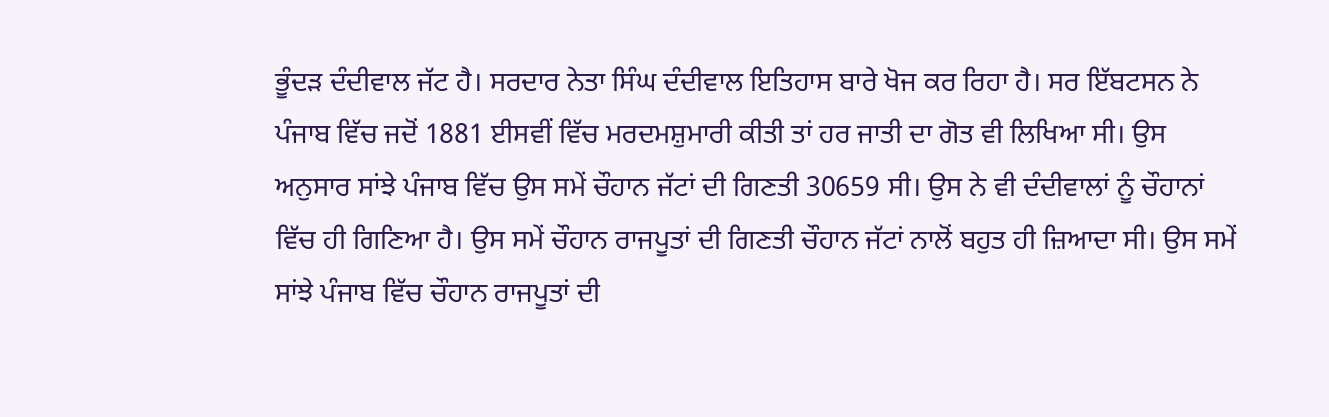ਭੂੰਦੜ ਦੰਦੀਵਾਲ ਜੱਟ ਹੈ। ਸਰਦਾਰ ਨੇਤਾ ਸਿੰਘ ਦੰਦੀਵਾਲ ਇਤਿਹਾਸ ਬਾਰੇ ਖੋਜ ਕਰ ਰਿਹਾ ਹੈ। ਸਰ ਇੱਬਟਸਨ ਨੇ ਪੰਜਾਬ ਵਿੱਚ ਜਦੋਂ 1881 ਈਸਵੀਂ ਵਿੱਚ ਮਰਦਮਸ਼ੁਮਾਰੀ ਕੀਤੀ ਤਾਂ ਹਰ ਜਾਤੀ ਦਾ ਗੋਤ ਵੀ ਲਿਖਿਆ ਸੀ। ਉਸ ਅਨੁਸਾਰ ਸਾਂਝੇ ਪੰਜਾਬ ਵਿੱਚ ਉਸ ਸਮੇਂ ਚੌਹਾਨ ਜੱਟਾਂ ਦੀ ਗਿਣਤੀ 30659 ਸੀ। ਉਸ ਨੇ ਵੀ ਦੰਦੀਵਾਲਾਂ ਨੂੰ ਚੌਹਾਨਾਂ ਵਿੱਚ ਹੀ ਗਿਣਿਆ ਹੈ। ਉਸ ਸਮੇਂ ਚੌਹਾਨ ਰਾਜਪੂਤਾਂ ਦੀ ਗਿਣਤੀ ਚੌਹਾਨ ਜੱਟਾਂ ਨਾਲੋਂ ਬਹੁਤ ਹੀ ਜ਼ਿਆਦਾ ਸੀ। ਉਸ ਸਮੇਂ ਸਾਂਝੇ ਪੰਜਾਬ ਵਿੱਚ ਚੌਹਾਨ ਰਾਜਪੂਤਾਂ ਦੀ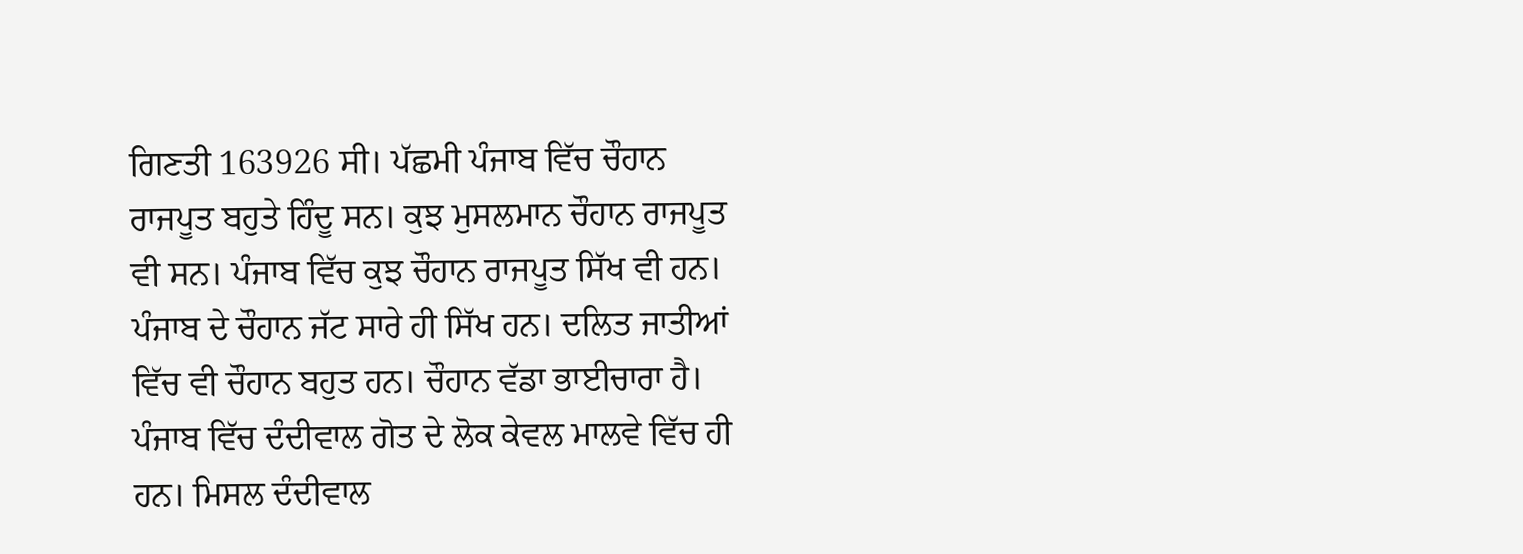ਗਿਣਤੀ 163926 ਸੀ। ਪੱਛਮੀ ਪੰਜਾਬ ਵਿੱਚ ਚੌਹਾਨ ਰਾਜਪੂਤ ਬਹੁਤੇ ਹਿੰਦੂ ਸਨ। ਕੁਝ ਮੁਸਲਮਾਨ ਚੌਹਾਨ ਰਾਜਪੂਤ ਵੀ ਸਨ। ਪੰਜਾਬ ਵਿੱਚ ਕੁਝ ਚੌਹਾਨ ਰਾਜਪੂਤ ਸਿੱਖ ਵੀ ਹਨ। ਪੰਜਾਬ ਦੇ ਚੌਹਾਨ ਜੱਟ ਸਾਰੇ ਹੀ ਸਿੱਖ ਹਨ। ਦਲਿਤ ਜਾਤੀਆਂ ਵਿੱਚ ਵੀ ਚੌਹਾਨ ਬਹੁਤ ਹਨ। ਚੌਹਾਨ ਵੱਡਾ ਭਾਈਚਾਰਾ ਹੈ। ਪੰਜਾਬ ਵਿੱਚ ਦੰਦੀਵਾਲ ਗੋਤ ਦੇ ਲੋਕ ਕੇਵਲ ਮਾਲਵੇ ਵਿੱਚ ਹੀ ਹਨ। ਮਿਸਲ ਦੰਦੀਵਾਲ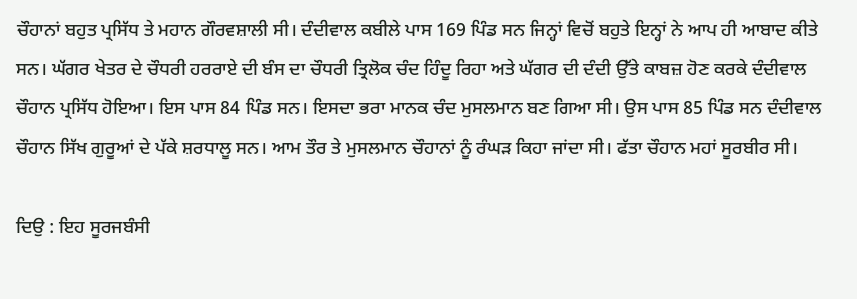ਚੌਹਾਨਾਂ ਬਹੁਤ ਪ੍ਰਸਿੱਧ ਤੇ ਮਹਾਨ ਗੌਰਵਸ਼ਾਲੀ ਸੀ। ਦੰਦੀਵਾਲ ਕਬੀਲੇ ਪਾਸ 169 ਪਿੰਡ ਸਨ ਜਿਨ੍ਹਾਂ ਵਿਚੋਂ ਬਹੁਤੇ ਇਨ੍ਹਾਂ ਨੇ ਆਪ ਹੀ ਆਬਾਦ ਕੀਤੇ ਸਨ। ਘੱਗਰ ਖੇਤਰ ਦੇ ਚੌਧਰੀ ਹਰਰਾਏ ਦੀ ਬੰਸ ਦਾ ਚੌਧਰੀ ਤ੍ਰਿਲੋਕ ਚੰਦ ਹਿੰਦੂ ਰਿਹਾ ਅਤੇ ਘੱਗਰ ਦੀ ਦੰਦੀ ਉੱਤੇ ਕਾਬਜ਼ ਹੋਣ ਕਰਕੇ ਦੰਦੀਵਾਲ ਚੌਹਾਨ ਪ੍ਰਸਿੱਧ ਹੋਇਆ। ਇਸ ਪਾਸ 84 ਪਿੰਡ ਸਨ। ਇਸਦਾ ਭਰਾ ਮਾਨਕ ਚੰਦ ਮੁਸਲਮਾਨ ਬਣ ਗਿਆ ਸੀ। ਉਸ ਪਾਸ 85 ਪਿੰਡ ਸਨ ਦੰਦੀਵਾਲ ਚੌਹਾਨ ਸਿੱਖ ਗੁਰੂਆਂ ਦੇ ਪੱਕੇ ਸ਼ਰਧਾਲੂ ਸਨ। ਆਮ ਤੌਰ ਤੇ ਮੁਸਲਮਾਨ ਚੌਹਾਨਾਂ ਨੂੰ ਰੰਘੜ ਕਿਹਾ ਜਾਂਦਾ ਸੀ। ਫੱਤਾ ਚੌਹਾਨ ਮਹਾਂ ਸੂਰਬੀਰ ਸੀ।

ਦਿਉ : ਇਹ ਸੂਰਜਬੰਸੀ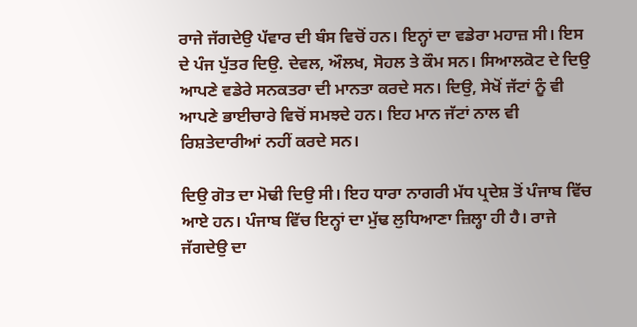ਰਾਜੇ ਜੱਗਦੇਉ ਪੱਵਾਰ ਦੀ ਬੰਸ ਵਿਚੋਂ ਹਨ। ਇਨ੍ਹਾਂ ਦਾ ਵਡੇਰਾ ਮਹਾਜ਼ ਸੀ। ਇਸ ਦੇ ਪੰਜ ਪੁੱਤਰ ਦਿਉ. ਦੇਵਲ, ਔਲਖ, ਸੋਹਲ ਤੇ ਕੌਮ ਸਨ। ਸਿਆਲਕੋਟ ਦੇ ਦਿਉ ਆਪਣੇ ਵਡੇਰੇ ਸਨਕਤਰਾ ਦੀ ਮਾਨਤਾ ਕਰਦੇ ਸਨ। ਦਿਉ, ਸੇਖੋਂ ਜੱਟਾਂ ਨੂੰ ਵੀ ਆਪਣੇ ਭਾਈਚਾਰੇ ਵਿਚੋਂ ਸਮਝਦੇ ਹਨ। ਇਹ ਮਾਨ ਜੱਟਾਂ ਨਾਲ ਵੀ ਰਿਸ਼ਤੇਦਾਰੀਆਂ ਨਹੀਂ ਕਰਦੇ ਸਨ।

ਦਿਉ ਗੋਤ ਦਾ ਮੋਢੀ ਦਿਉ ਸੀ। ਇਹ ਧਾਰਾ ਨਾਗਰੀ ਮੱਧ ਪ੍ਰਦੇਸ਼ ਤੋਂ ਪੰਜਾਬ ਵਿੱਚ ਆਏ ਹਨ। ਪੰਜਾਬ ਵਿੱਚ ਇਨ੍ਹਾਂ ਦਾ ਮੁੱਢ ਲੁਧਿਆਣਾ ਜ਼ਿਲ੍ਹਾ ਹੀ ਹੈ। ਰਾਜੇ ਜੱਗਦੇਉ ਦਾ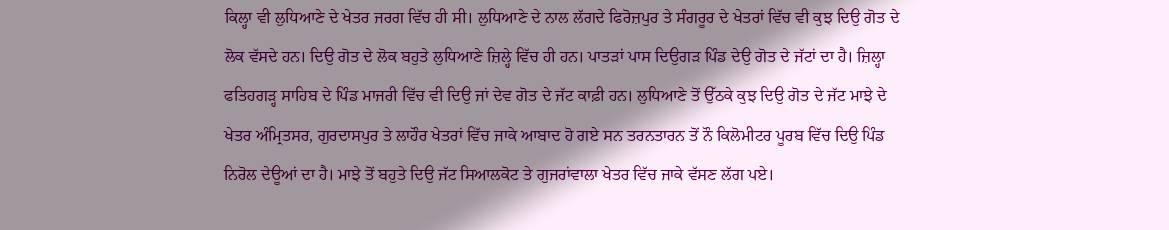ਕਿਲ੍ਹਾ ਵੀ ਲੁਧਿਆਣੇ ਦੇ ਖੇਤਰ ਜਰਗ ਵਿੱਚ ਹੀ ਸੀ। ਲੁਧਿਆਣੇ ਦੇ ਨਾਲ ਲੱਗਦੇ ਫਿਰੋਜ਼ਪੁਰ ਤੇ ਸੰਗਰੂਰ ਦੇ ਖੇਤਰਾਂ ਵਿੱਚ ਵੀ ਕੁਝ ਦਿਉ ਗੋਤ ਦੇ ਲੋਕ ਵੱਸਦੇ ਹਨ। ਦਿਉ ਗੋਤ ਦੇ ਲੋਕ ਬਹੁਤੇ ਲੁਧਿਆਣੇ ਜ਼ਿਲ੍ਹੇ ਵਿੱਚ ਹੀ ਹਨ। ਪਾਤੜਾਂ ਪਾਸ ਦਿਉਗੜ ਪਿੰਡ ਦੇਉ ਗੋਤ ਦੇ ਜੱਟਾਂ ਦਾ ਹੈ। ਜ਼ਿਲ੍ਹਾ ਫਤਿਹਗੜ੍ਹ ਸਾਹਿਬ ਦੇ ਪਿੰਡ ਮਾਜਰੀ ਵਿੱਚ ਵੀ ਦਿਉ ਜਾਂ ਦੇਵ ਗੋਤ ਦੇ ਜੱਟ ਕਾਫ਼ੀ ਹਨ। ਲੁਧਿਆਣੇ ਤੋਂ ਉੱਠਕੇ ਕੁਝ ਦਿਉ ਗੋਤ ਦੇ ਜੱਟ ਮਾਝੇ ਦੇ ਖੇਤਰ ਅੰਮ੍ਰਿਤਸਰ, ਗੁਰਦਾਸਪੁਰ ਤੇ ਲਾਹੌਰ ਖੇਤਰਾਂ ਵਿੱਚ ਜਾਕੇ ਆਬਾਦ ਹੋ ਗਏ ਸਨ ਤਰਨਤਾਰਨ ਤੋਂ ਨੌ ਕਿਲੋਮੀਟਰ ਪੂਰਬ ਵਿੱਚ ਦਿਉ ਪਿੰਡ ਨਿਰੋਲ ਦੇਊਆਂ ਦਾ ਹੈ। ਮਾਝੇ ਤੋਂ ਬਹੁਤੇ ਦਿਉ ਜੱਟ ਸਿਆਲਕੋਟ ਤੇ ਗੁਜਰਾਂਵਾਲਾ ਖੇਤਰ ਵਿੱਚ ਜਾਕੇ ਵੱਸਣ ਲੱਗ ਪਏ।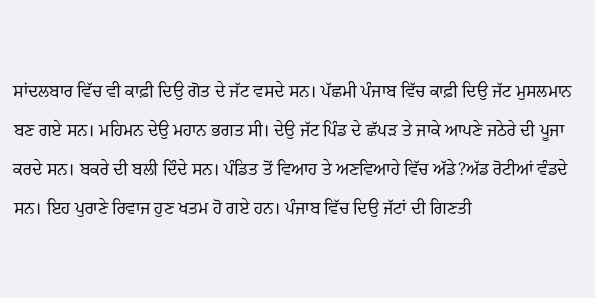ਸਾਂਦਲਬਾਰ ਵਿੱਚ ਵੀ ਕਾਫ਼ੀ ਦਿਉ ਗੋਤ ਦੇ ਜੱਟ ਵਸਦੇ ਸਨ। ਪੱਛਮੀ ਪੰਜਾਬ ਵਿੱਚ ਕਾਫ਼ੀ ਦਿਉ ਜੱਟ ਮੁਸਲਮਾਨ ਬਣ ਗਏ ਸਨ। ਮਹਿਮਨ ਦੇਉ ਮਹਾਨ ਭਗਤ ਸੀ। ਦੇਉ ਜੱਟ ਪਿੰਡ ਦੇ ਛੱਪੜ ਤੇ ਜਾਕੇ ਆਪਣੇ ਜਠੇਰੇ ਦੀ ਪੂਜਾ ਕਰਦੇ ਸਨ। ਬਕਰੇ ਦੀ ਬਲੀ ਦਿੰਦੇ ਸਨ। ਪੰਡਿਤ ਤੋਂ ਵਿਆਹ ਤੇ ਅਣਵਿਆਹੇ ਵਿੱਚ ਅੱਡੇ?ਅੱਡ ਰੋਟੀਆਂ ਵੰਡਦੇ ਸਨ। ਇਹ ਪੁਰਾਣੇ ਰਿਵਾਜ ਹੁਣ ਖਤਮ ਹੋ ਗਏ ਹਨ। ਪੰਜਾਬ ਵਿੱਚ ਦਿਉ ਜੱਟਾਂ ਦੀ ਗਿਣਤੀ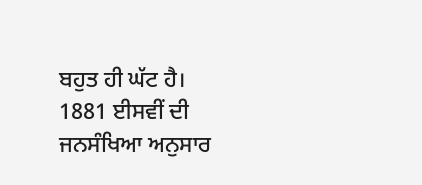ਬਹੁਤ ਹੀ ਘੱਟ ਹੈ। 1881 ਈਸਵੀਂ ਦੀ ਜਨਸੰਖਿਆ ਅਨੁਸਾਰ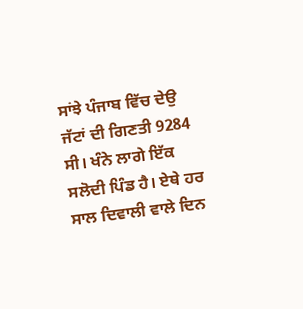ਸਾਂਝੇ ਪੰਜਾਬ ਵਿੱਚ ਦੇਉ ਜੱਟਾਂ ਦੀ ਗਿਣਤੀ 9284 ਸੀ। ਖੰਨੇ ਲਾਗੇ ਇੱਕ ਸਲੋਦੀ ਪਿੰਡ ਹੈ। ਏਥੇ ਹਰ ਸਾਲ ਦਿਵਾਲੀ ਵਾਲੇ ਦਿਨ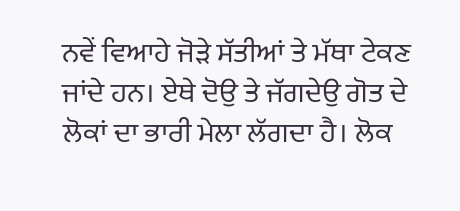ਨਵੇਂ ਵਿਆਹੇ ਜੋੜੇ ਸੱਤੀਆਂ ਤੇ ਮੱਥਾ ਟੇਕਣ ਜਾਂਦੇ ਹਨ। ਏਥੇ ਦੋਉ ਤੇ ਜੱਗਦੇਉ ਗੋਤ ਦੇ ਲੋਕਾਂ ਦਾ ਭਾਰੀ ਮੇਲਾ ਲੱਗਦਾ ਹੈ। ਲੋਕ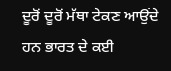ਦੂਰੋਂ ਦੂਰੋਂ ਮੱਥਾ ਟੇਕਣ ਆਉਂਦੇ ਹਨ ਭਾਰਤ ਦੇ ਕਈ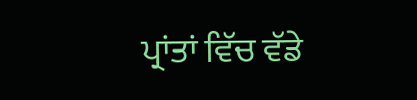ਪ੍ਰਾਂਤਾਂ ਵਿੱਚ ਵੱਡੇ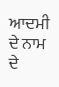ਆਦਮੀ ਦੇ ਨਾਮ ਦੇ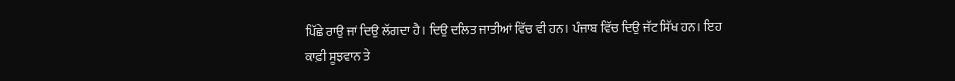ਪਿੱਛੇ ਰਾਉ ਜਾਂ ਦਿਉ ਲੱਗਦਾ ਹੈ। ਦਿਉ ਦਲਿਤ ਜਾਤੀਆਂ ਵਿੱਚ ਵੀ ਹਨ। ਪੰਜਾਬ ਵਿੱਚ ਦਿਉ ਜੱਟ ਸਿੱਖ ਹਨ। ਇਹ ਕਾਫ਼ੀ ਸੂਝਵਾਨ ਤੇ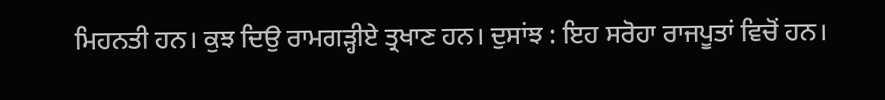ਮਿਹਨਤੀ ਹਨ। ਕੁਝ ਦਿਉ ਰਾਮਗੜ੍ਹੀਏ ਤ੍ਰਖਾਣ ਹਨ। ਦੁਸਾਂਝ : ਇਹ ਸਰੋਹਾ ਰਾਜਪੂਤਾਂ ਵਿਚੋਂ ਹਨ।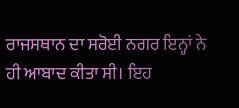ਰਾਜਸਥਾਨ ਦਾ ਸਰੋਈ ਨਗਰ ਇਨ੍ਹਾਂ ਨੇ ਹੀ ਆਬਾਦ ਕੀਤਾ ਸੀ। ਇਹ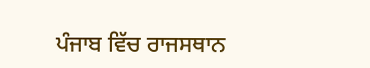ਪੰਜਾਬ ਵਿੱਚ ਰਾਜਸਥਾਨ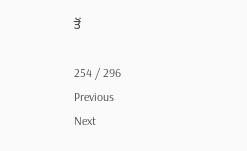ਤੋਂ

254 / 296
Previous
Next